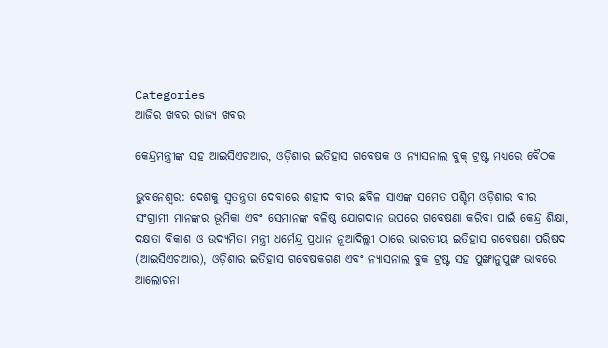Categories
ଆଜିର ଖବର ରାଜ୍ୟ ଖବର

କେନ୍ଦ୍ରମନ୍ତ୍ରୀଙ୍କ ସହ ଆଇସିଏଚଆର, ଓଡ଼ିଶାର ଇତିହାସ ଗବେଷକ ଓ ନ୍ୟାସନାଲ ବୁକ୍ ଟ୍ରଷ୍ଟ ମଧ୍ୟରେ ବୈଠକ

ଭୁବନେଶ୍ଵର: ଦେଶକୁ ସ୍ୱତନ୍ତ୍ରତା ଦେବାରେ ଶହୀଦ ବୀର ଛବିଳ ସାଏଙ୍କ ସମେତ ପଶ୍ଚିମ ଓଡ଼ିଶାର ବୀର ସଂଗ୍ରାମୀ ମାନଙ୍କର ଭୂମିକା ଏବଂ ସେମାନଙ୍କ ବଳିଷ୍ଠ ଯୋଗଦାନ ଉପରେ ଗବେଷଣା କରିବା ପାଇଁ କେନ୍ଦ୍ର ଶିକ୍ଷା, ଦକ୍ଷତା ବିକାଶ ଓ ଉଦ୍ୟମିତା ମନ୍ତ୍ରୀ ଧର୍ମେନ୍ଦ୍ର ପ୍ରଧାନ ନୂଆଦିଲ୍ଲୀ ଠାରେ ଭାରତୀୟ ଇତିହାସ ଗବେଷଣା ପରିଷଦ (ଆଇସିଏଚଆର), ଓଡ଼ିଶାର ଇତିହାସ ଗବେଷକଗଣ ଏବଂ ନ୍ୟାସନାଲ ବୁକ ଟ୍ରଷ୍ଟ ସହ ପୁଙ୍ଖାନୁପୁଙ୍ଖ ଭାବରେ ଆଲୋଚନା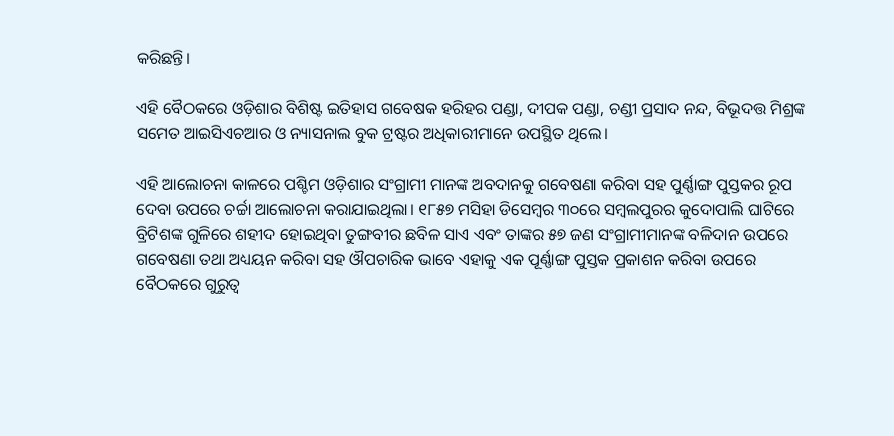କରିଛନ୍ତି।

ଏହି ବୈଠକରେ ଓଡ଼ିଶାର ବିଶିଷ୍ଟ ଇତିହାସ ଗବେଷକ ହରିହର ପଣ୍ଡା, ଦୀପକ ପଣ୍ଡା, ଚଣ୍ଡୀ ପ୍ରସାଦ ନନ୍ଦ, ବିଭୂଦତ୍ତ ମିଶ୍ରଙ୍କ ସମେତ ଆଇସିଏଚଆର ଓ ନ୍ୟାସନାଲ ବୁକ ଟ୍ରଷ୍ଟର ଅଧିକାରୀମାନେ ଉପସ୍ଥିତ ଥିଲେ।

ଏହି ଆଲୋଚନା କାଳରେ ପଶ୍ଚିମ ଓଡ଼ିଶାର ସଂଗ୍ରାମୀ ମାନଙ୍କ ଅବଦାନକୁ ଗବେଷଣା କରିବା ସହ ପୁର୍ଣ୍ଣାଙ୍ଗ ପୁସ୍ତକର ରୂପ ଦେବା ଉପରେ ଚର୍ଚ୍ଚା ଆଲୋଚନା କରାଯାଇଥିଲା। ୧୮୫୭ ମସିହା ଡିସେମ୍ବର ୩୦ରେ ସମ୍ବଲପୁରର କୁଦୋପାଲି ଘାଟିରେ ବ୍ରିଟିଶଙ୍କ ଗୁଳିରେ ଶହୀଦ ହୋଇଥିବା ତୁଙ୍ଗବୀର ଛବିଳ ସାଏ ଏବଂ ତାଙ୍କର ୫୭ ଜଣ ସଂଗ୍ରାମୀମାନଙ୍କ ବଳିଦାନ ଉପରେ ଗବେଷଣା ତଥା ଅଧ୍ୟୟନ କରିବା ସହ ଔପଚାରିକ ଭାବେ ଏହାକୁ ଏକ ପୂର୍ଣ୍ଣାଙ୍ଗ ପୁସ୍ତକ ପ୍ରକାଶନ କରିବା ଉପରେ ବୈଠକରେ ଗୁରୁତ୍ୱ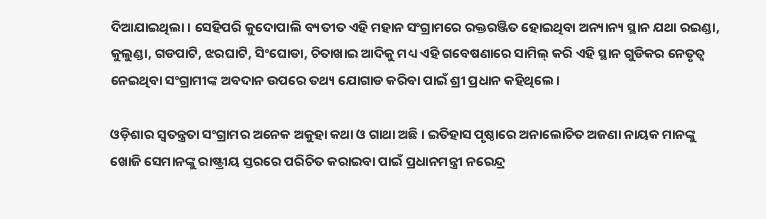ଦିଆଯାଇଥିଲା। ସେହିପରି କୁଦୋପାଲି ବ୍ୟତୀତ ଏହି ମହାନ ସଂଗ୍ରାମରେ ରକ୍ତରଞ୍ଜିତ ହୋଇଥିବା ଅନ୍ୟାନ୍ୟ ସ୍ଥାନ ଯଥା ରଇଣ୍ଡା, କୁଲୁଣ୍ଡା, ଗଡପାଟି, ଝରଘାଟି, ସିଂଘୋଡା, ଚିତାଖାଇ ଆଦିକୁ ମଧ୍ୟ ଏହି ଗବେଷଣାରେ ସାମିଲ୍ କରି ଏହି ସ୍ଥାନ ଗୁଡିକର ନେତୃତ୍ୱ ନେଇଥିବା ସଂଗ୍ରାମୀଙ୍କ ଅବଦାନ ଉପରେ ତଥ୍ୟ ଯୋଗାଡ କରିବା ପାଇଁ ଶ୍ରୀ ପ୍ରଧାନ କହିଥିଲେ।

ଓଡ଼ିଶାର ସ୍ୱତନ୍ତ୍ରତା ସଂଗ୍ରାମର ଅନେକ ଅକୁହା କଥା ଓ ଗାଥା ଅଛି। ଇତିହାସ ପୃଷ୍ଠାରେ ଅନାଲୋଚିତ ଅଜଣା ନାୟକ ମାନଙ୍କୁ ଖୋଜି ସେମାନଙ୍କୁ ରାଷ୍ଟ୍ରୀୟ ସ୍ତରରେ ପରିଚିତ କରାଇବା ପାଇଁ ପ୍ରଧାନମନ୍ତ୍ରୀ ନରେନ୍ଦ୍ର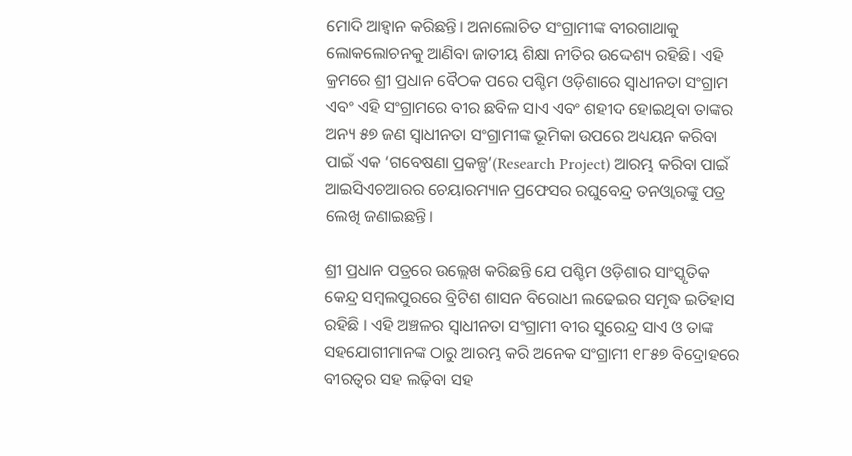ମୋଦି ଆହ୍ୱାନ କରିଛନ୍ତି। ଅନାଲୋଚିତ ସଂଗ୍ରାମୀଙ୍କ ବୀରଗାଥାକୁ ଲୋକଲୋଚନକୁ ଆଣିବା ଜାତୀୟ ଶିକ୍ଷା ନୀତିର ଉଦ୍ଦେଶ୍ୟ ରହିଛି। ଏହି କ୍ରମରେ ଶ୍ରୀ ପ୍ରଧାନ ବୈଠକ ପରେ ପଶ୍ଚିମ ଓଡ଼ିଶାରେ ସ୍ୱାଧୀନତା ସଂଗ୍ରାମ ଏବଂ ଏହି ସଂଗ୍ରାମରେ ବୀର ଛବିଳ ସାଏ ଏବଂ ଶହୀଦ ହୋଇଥିବା ତାଙ୍କର ଅନ୍ୟ ୫୭ ଜଣ ସ୍ୱାଧୀନତା ସଂଗ୍ରାମୀଙ୍କ ଭୂମିକା ଉପରେ ଅଧ୍ୟୟନ କରିବା ପାଇଁ ଏକ ‘ଗବେଷଣା ପ୍ରକଳ୍ପ’(Research Project) ଆରମ୍ଭ କରିବା ପାଇଁ ଆଇସିଏଚଆରର ଚେୟାରମ୍ୟାନ ପ୍ରଫେସର ରଘୁବେନ୍ଦ୍ର ତନଓ୍ୱାରଙ୍କୁ ପତ୍ର ଲେଖି ଜଣାଇଛନ୍ତି।

ଶ୍ରୀ ପ୍ରଧାନ ପତ୍ରରେ ଉଲ୍ଲେଖ କରିଛନ୍ତି ଯେ ପଶ୍ଚିମ ଓଡ଼ିଶାର ସାଂସ୍କୃତିକ କେନ୍ଦ୍ର ସମ୍ବଲପୁରରେ ବ୍ରିଟିଶ ଶାସନ ବିରୋଧୀ ଲଢେଇର ସମୃଦ୍ଧ ଇତିହାସ ରହିଛି । ଏହି ଅଞ୍ଚଳର ସ୍ୱାଧୀନତା ସଂଗ୍ରାମୀ ବୀର ସୁରେନ୍ଦ୍ର ସାଏ ଓ ତାଙ୍କ ସହଯୋଗୀମାନଙ୍କ ଠାରୁ ଆରମ୍ଭ କରି ଅନେକ ସଂଗ୍ରାମୀ ୧୮୫୭ ବିଦ୍ରୋହରେ ବୀରତ୍ୱର ସହ ଲଢ଼ିବା ସହ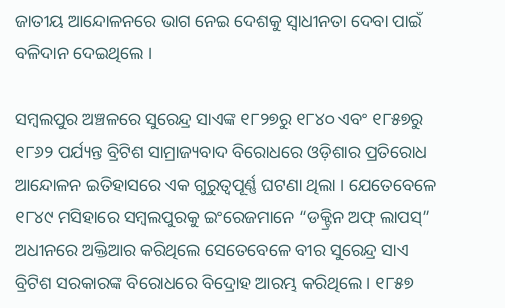ଜାତୀୟ ଆନ୍ଦୋଳନରେ ଭାଗ ନେଇ ଦେଶକୁ ସ୍ୱାଧୀନତା ଦେବା ପାଇଁ ବଳିଦାନ ଦେଇଥିଲେ ।

ସମ୍ବଲପୁର ଅଞ୍ଚଳରେ ସୁରେନ୍ଦ୍ର ସାଏଙ୍କ ୧୮୨୭ରୁ ୧୮୪୦ ଏବଂ ୧୮୫୭ରୁ ୧୮୬୨ ପର୍ଯ୍ୟନ୍ତ ବ୍ରିଟିଶ ସାମ୍ରାଜ୍ୟବାଦ ବିରୋଧରେ ଓଡ଼ିଶାର ପ୍ରତିରୋଧ ଆନ୍ଦୋଳନ ଇତିହାସରେ ଏକ ଗୁରୁତ୍ୱପୂର୍ଣ୍ଣ ଘଟଣା ଥିଲା । ଯେତେବେଳେ ୧୮୪୯ ମସିହାରେ ସମ୍ବଲପୁରକୁ ଇଂରେଜମାନେ “ଡକ୍ଟ୍ରିନ ଅଫ୍ ଲାପସ୍” ଅଧୀନରେ ଅକ୍ତିଆର କରିଥିଲେ ସେତେବେଳେ ବୀର ସୁରେନ୍ଦ୍ର ସାଏ ବ୍ରିଟିଶ ସରକାରଙ୍କ ବିରୋଧରେ ବିଦ୍ରୋହ ଆରମ୍ଭ କରିଥିଲେ । ୧୮୫୭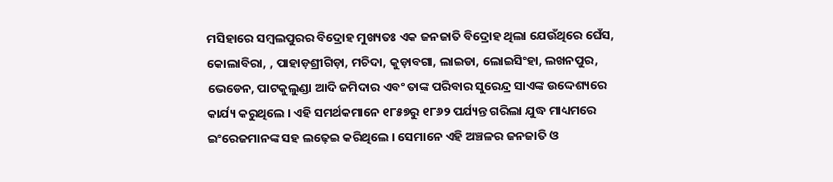ମସିହାରେ ସମ୍ବଲପୁରର ବିଦ୍ରୋହ ମୁଖ୍ୟତଃ ଏକ ଜନଜାତି ବିଦ୍ରୋହ ଥିଲା ଯେଉଁଥିରେ ଘେଁସ, କୋଲାବିରା, , ପାହାଡ଼ଶ୍ରୀଗିଡ଼ା, ମଚିଦା, କୁଡ଼ାବଗା, ଲାଇଡା, ଲୋଇସିଂହା, ଲଖନପୁର, ଭେଡେନ, ପାଟକୁଲୁଣ୍ଡା ଆଦି ଜମିଦାର ଏବଂ ତାଙ୍କ ପରିବାର ସୁରେନ୍ଦ୍ର ସାଏଙ୍କ ଉଦ୍ଦେଶ୍ୟରେ କାର୍ଯ୍ୟ କରୁଥିଲେ । ଏହି ସମର୍ଥକମାନେ ୧୮୫୭ରୁ ୧୮୬୨ ପର୍ଯ୍ୟନ୍ତ ଗରିଲା ଯୁଦ୍ଧ ମାଧ୍ୟମରେ ଇଂରେଜମାନଙ୍କ ସହ ଲଢ଼େଇ କରିଥିଲେ । ସେମାନେ ଏହି ଅଞ୍ଚଳର ଜନଜାତି ଓ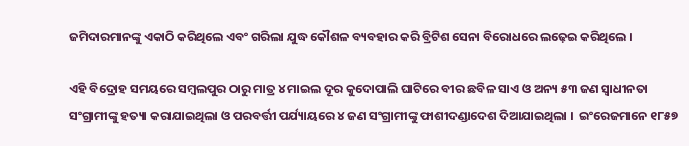ଜମିଦାରମାନଙ୍କୁ ଏକାଠି କରିଥିଲେ ଏବଂ ଗରିଲା ଯୁଦ୍ଧ କୌଶଳ ବ୍ୟବହାର କରି ବ୍ରିଟିଶ ସେନା ବିରୋଧରେ ଲଢ଼େଇ କରିଥିଲେ ।

ଏହି ବିଦ୍ରୋହ ସମୟରେ ସମ୍ବଲପୁର ଠାରୁ ମାତ୍ର ୪ ମାଇଲ ଦୂର କୁଦୋପାଲି ଘାଟିରେ ବୀର ଛବିଳ ସାଏ ଓ ଅନ୍ୟ ୫୩ ଜଣ ସ୍ୱାଧୀନତା ସଂଗ୍ରାମୀଙ୍କୁ ହତ୍ୟା କରାଯାଇଥିଲା ଓ ପରବର୍ତ୍ତୀ ପର୍ଯ୍ୟାୟରେ ୪ ଜଣ ସଂଗ୍ରାମୀଙ୍କୁ ଫାଶୀଦଣ୍ଡାଦେଶ ଦିଆଯାଇଥିଲା ।  ଇଂରେଜମାନେ ୧୮୫୭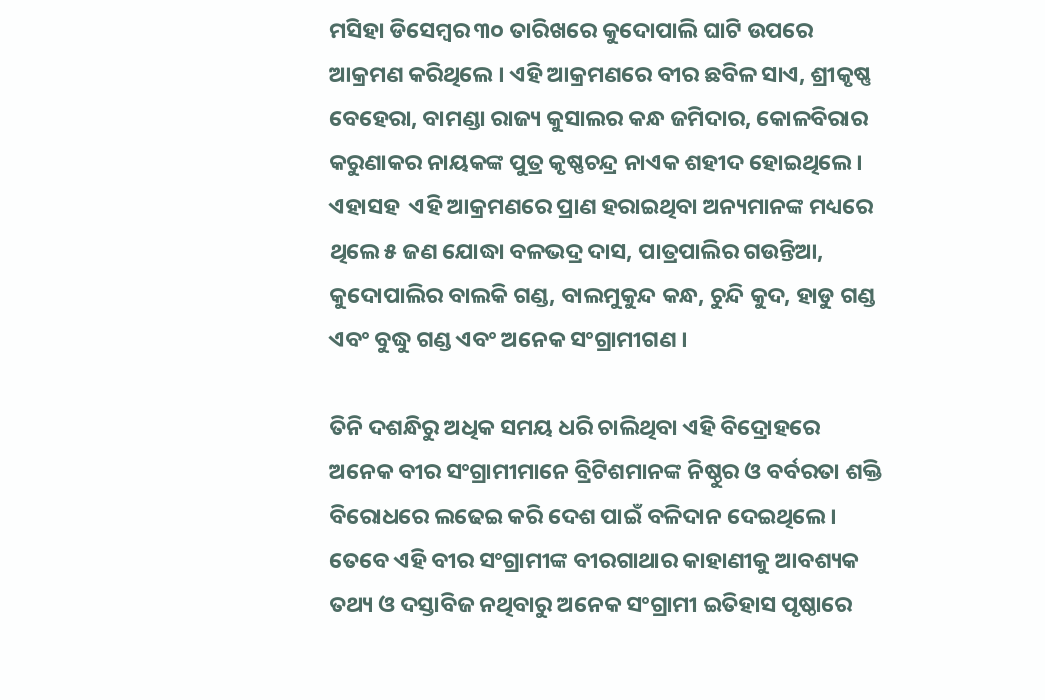ମସିହା ଡିସେମ୍ବର ୩୦ ତାରିଖରେ କୁଦୋପାଲି ଘାଟି ଉପରେ ଆକ୍ରମଣ କରିଥିଲେ । ଏହି ଆକ୍ରମଣରେ ବୀର ଛବିଳ ସାଏ, ଶ୍ରୀକୃଷ୍ଣ ବେହେରା, ବାମଣ୍ଡା ରାଜ୍ୟ କୁସାଲର କନ୍ଧ ଜମିଦାର, କୋଳବିରାର କରୁଣାକର ନାୟକଙ୍କ ପୁତ୍ର କୃଷ୍ଣଚନ୍ଦ୍ର ନାଏକ ଶହୀଦ ହୋଇଥିଲେ । ଏହାସହ  ଏହି ଆକ୍ରମଣରେ ପ୍ରାଣ ହରାଇଥିବା ଅନ୍ୟମାନଙ୍କ ମଧ୍ୟରେ ଥିଲେ ୫ ଜଣ ଯୋଦ୍ଧା ବଳଭଦ୍ର ଦାସ, ପାତ୍ରପାଲିର ଗଉନ୍ତିଆ, କୁଦୋପାଲିର ବାଲକି ଗଣ୍ଡ, ବାଲମୁକୁନ୍ଦ କନ୍ଧ, ଚୁନ୍ଦି କୁଦ, ହାଡୁ ଗଣ୍ଡ ଏବଂ ବୁଦ୍ଧୁ ଗଣ୍ଡ ଏବଂ ଅନେକ ସଂଗ୍ରାମୀଗଣ ।

ତିନି ଦଶନ୍ଧିରୁ ଅଧିକ ସମୟ ଧରି ଚାଲିଥିବା ଏହି ବିଦ୍ରୋହରେ ଅନେକ ବୀର ସଂଗ୍ରାମୀମାନେ ବ୍ରିଟିଶମାନଙ୍କ ନିଷ୍ଠୁର ଓ ବର୍ବରତା ଶକ୍ତି ବିରୋଧରେ ଲଢେଇ କରି ଦେଶ ପାଇଁ ବଳିଦାନ ଦେଇଥିଲେ । ତେବେ ଏହି ବୀର ସଂଗ୍ରାମୀଙ୍କ ବୀରଗାଥାର କାହାଣୀକୁ ଆବଶ୍ୟକ ତଥ୍ୟ ଓ ଦସ୍ତାବିଜ ନଥିବାରୁ ଅନେକ ସଂଗ୍ରାମୀ ଇତିହାସ ପୃଷ୍ଠାରେ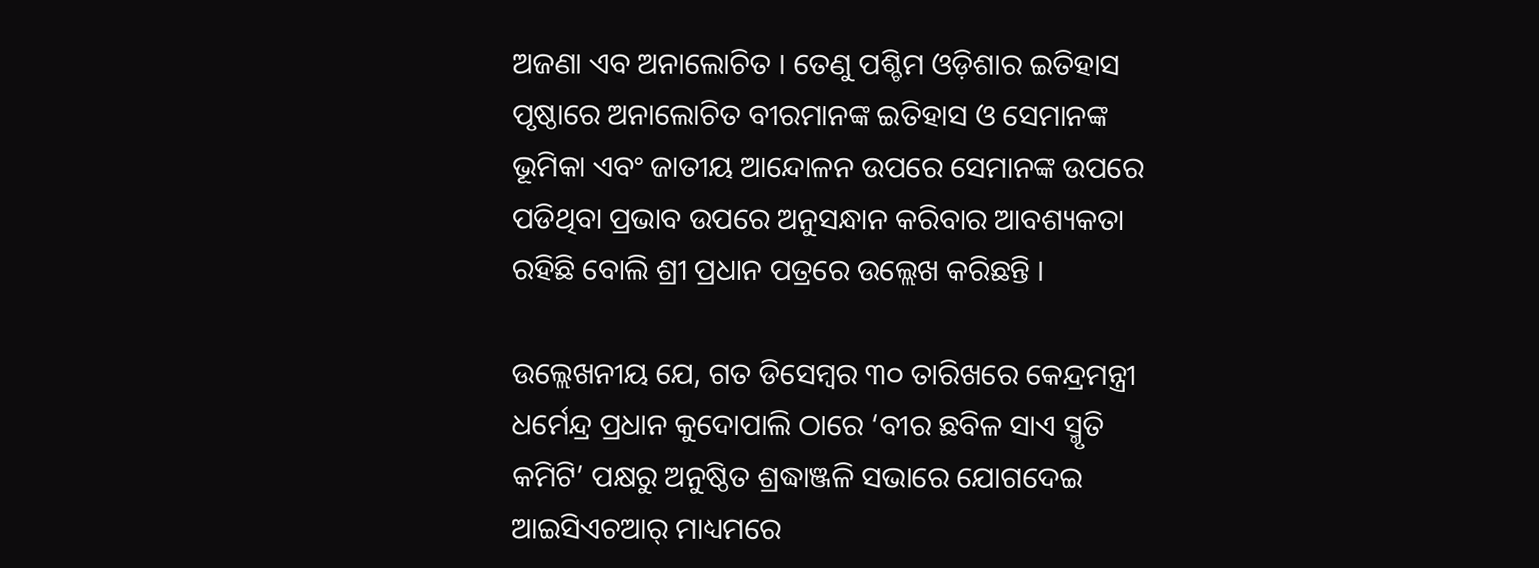ଅଜଣା ଏବ ଅନାଲୋଚିତ । ତେଣୁ ପଶ୍ଚିମ ଓଡ଼ିଶାର ଇତିହାସ ପୃଷ୍ଠାରେ ଅନାଲୋଚିତ ବୀରମାନଙ୍କ ଇତିହାସ ଓ ସେମାନଙ୍କ ଭୂମିକା ଏବଂ ଜାତୀୟ ଆନ୍ଦୋଳନ ଉପରେ ସେମାନଙ୍କ ଉପରେ ପଡିଥିବା ପ୍ରଭାବ ଉପରେ ଅନୁସନ୍ଧାନ କରିବାର ଆବଶ୍ୟକତା ରହିଛି ବୋଲି ଶ୍ରୀ ପ୍ରଧାନ ପତ୍ରରେ ଉଲ୍ଲେଖ କରିଛନ୍ତି ।

ଉଲ୍ଲେଖନୀୟ ଯେ, ଗତ ଡିସେମ୍ବର ୩୦ ତାରିଖରେ କେନ୍ଦ୍ରମନ୍ତ୍ରୀ ଧର୍ମେନ୍ଦ୍ର ପ୍ରଧାନ କୁଦୋପାଲି ଠାରେ ‘ବୀର ଛବିଳ ସାଏ ସ୍ମୃତି କମିଟି’ ପକ୍ଷରୁ ଅନୁଷ୍ଠିତ ଶ୍ରଦ୍ଧାଞ୍ଜଳି ସଭାରେ ଯୋଗଦେଇ ଆଇସିଏଚଆର୍ ମାଧ୍ୟମରେ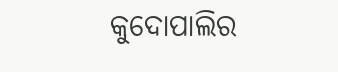କୁଦୋପାଲିର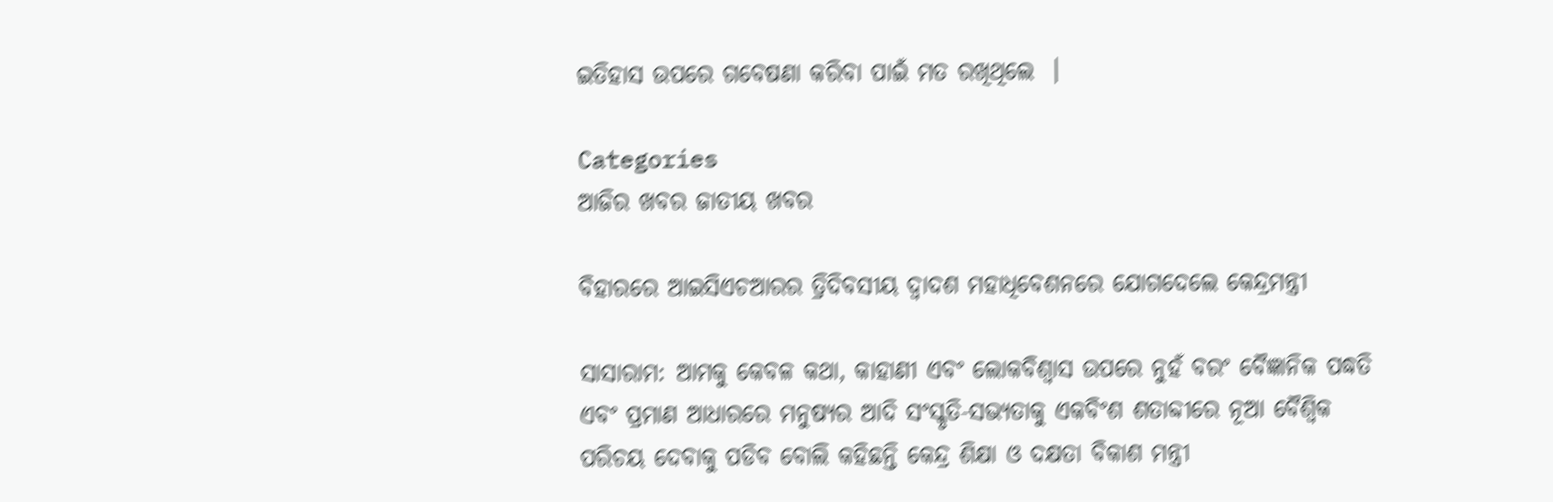ଇତିହାସ ଉପରେ ଗବେଷଣା କରିବା ପାଇଁ ମତ ରଖିଥିଲେ  ।

Categories
ଆଜିର ଖବର ଜାତୀୟ ଖବର

ବିହାରରେ ଆଇସିଏଚଆରର ତ୍ରିଦିବସୀୟ ଦ୍ୱାଦଶ ମହାଧିବେଶନରେ ଯୋଗଦେଲେ କେନ୍ଦ୍ରମନ୍ତ୍ରୀ

ସାସାରାମ: ଆମକୁ କେବଳ କଥା, କାହାଣୀ ଏବଂ ଲୋକବିଶ୍ୱାସ ଉପରେ ନୁହଁ ବରଂ ବୈଜ୍ଞାନିକ ପଦ୍ଧତି ଏବଂ ପ୍ରମାଣ ଆଧାରରେ ମନୁଷ୍ୟର ଆଦି ସଂସ୍କୃତି-ସଭ୍ୟତାକୁ ଏକବିଂଶ ଶତାବ୍ଦୀରେ ନୂଆ ବୈଶ୍ୱିକ ପରିଚୟ ଦେବାକୁ ପଡିବ ବୋଲି କହିଛନ୍ତି କେନ୍ଦ୍ର ଶିକ୍ଷା ଓ ଦକ୍ଷତା ବିକାଶ ମନ୍ତ୍ରୀ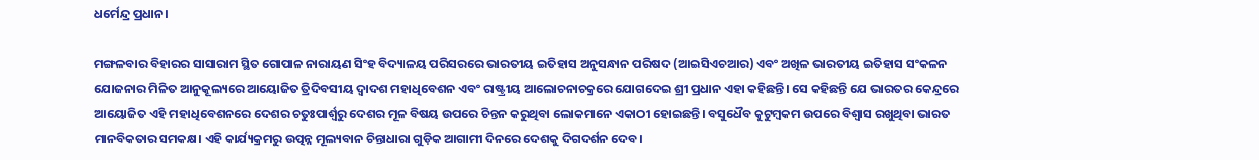ଧର୍ମେନ୍ଦ୍ର ପ୍ରଧାନ।

ମଙ୍ଗଳବାର ବିହାରର ସାସାରାମ ସ୍ଥିତ ଗୋପାଳ ନାରାୟଣ ସିଂହ ବିଦ୍ୟାଳୟ ପରିସରରେ ଭାରତୀୟ ଇତିହାସ ଅନୁସନ୍ଧାନ ପରିଷଦ (ଆଇସିଏଚଆର) ଏବଂ ଅଖିଳ ଭାରତୀୟ ଇତିହାସ ସଂକଳନ ଯୋଜନାର ମିଳିତ ଆନୁକୂଲ୍ୟରେ ଆୟୋଜିତ ତ୍ରିଦିବସୀୟ ଦ୍ୱାଦଶ ମହାଧିବେଶନ ଏବଂ ରାଷ୍ଟ୍ରୀୟ ଆଲୋଚନାଚକ୍ରରେ ଯୋଗଦେଇ ଶ୍ରୀ ପ୍ରଧାନ ଏହା କହିଛନ୍ତି। ସେ କହିଛନ୍ତି ଯେ ଭାରତର କେନ୍ଦ୍ରରେ ଆୟୋଜିତ ଏହି ମହାଧିବେଶନରେ ଦେଶର ଚତୁଃପାର୍ଶ୍ୱରୁ ଦେଶର ମୂଳ ବିଷୟ ଉପରେ ଚିନ୍ତନ କରୁଥିବା ଲୋକମାନେ ଏକାଠୀ ହୋଇଛନ୍ତି। ବସୁଧୈବ କୁଟୁମ୍ବକମ ଉପରେ ବିଶ୍ୱାସ ରଖୁଥିବା ଭାରତ ମାନବିକତାର ସମକକ୍ଷ। ଏହି କାର୍ଯ୍ୟକ୍ରମରୁ ଉତ୍ପନ୍ନ ମୂଲ୍ୟବାନ ଚିନ୍ତାଧାରା ଗୁଡ଼ିକ ଆଗାମୀ ଦିନରେ ଦେଶକୁ ଦିଗଦର୍ଶନ ଦେବ।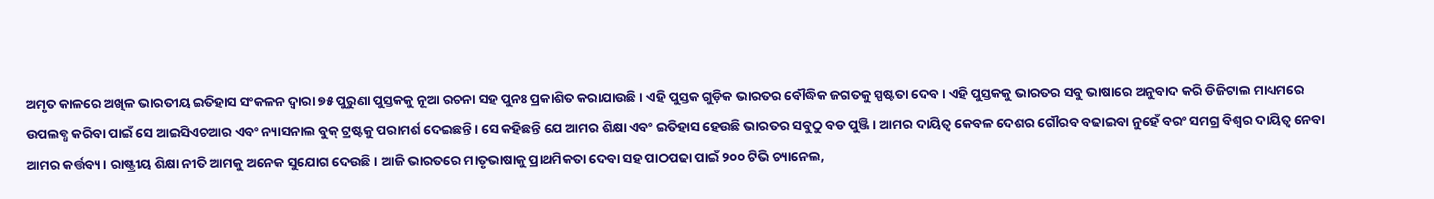ଅମୃତ କାଳରେ ଅଖିଳ ଭାରତୀୟ ଇତିହାସ ସଂକଳନ ଦ୍ୱାରା ୭୫ ପୁରୁଣା ପୁସ୍ତକକୁ ନୂଆ ରଚନା ସହ ପୁନଃ ପ୍ରକାଶିତ କରାଯାଉଛି। ଏହି ପୁସ୍ତକ ଗୁଡ଼ିକ ଭାରତର ବୌଦ୍ଧିକ ଜଗତକୁ ସ୍ପଷ୍ଟତା ଦେବ। ଏହି ପୁସ୍ତକକୁ ଭାରତର ସବୁ ଭାଷାରେ ଅନୁବାଦ କରି ଡିଜିଟାଲ ମାଧ୍ୟମରେ ଉପଲବ୍ଧ କରିବା ପାଇଁ ସେ ଆଇସିଏଚଆର ଏବଂ ନ୍ୟାସନାଲ ବୁକ୍ ଟ୍ରଷ୍ଟକୁ ପରାମର୍ଶ ଦେଇଛନ୍ତି। ସେ କହିଛନ୍ତି ଯେ ଆମର ଶିକ୍ଷା ଏବଂ ଇତିହାସ ହେଉଛି ଭାରତର ସବୁଠୁ ବଡ ପୁଞ୍ଜି। ଆମର ଦାୟିତ୍ୱ କେବଳ ଦେଶର ଗୌରବ ବଢାଇବା ନୁହେଁ ବରଂ ସମଗ୍ର ବିଶ୍ୱର ଦାୟିତ୍ୱ ନେବା ଆମର କର୍ତ୍ତବ୍ୟ। ରାଷ୍ଟ୍ରୀୟ ଶିକ୍ଷା ନୀତି ଆମକୁ ଅନେକ ସୁଯୋଗ ଦେଉଛି। ଆଜି ଭାରତରେ ମାତୃଭାଷାକୁ ପ୍ରାଥମିକତା ଦେବା ସହ ପାଠପଢା ପାଇଁ ୨୦୦ ଟିଭି ଚ୍ୟାନେଲ,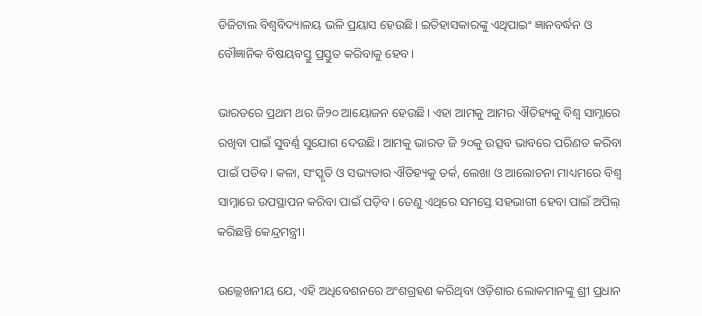ଡିଜିଟାଲ ବିଶ୍ୱବିଦ୍ୟାଳୟ ଭଳି ପ୍ରୟାସ ହେଉଛି। ଇତିହାସକାରଙ୍କୁ ଏଥିପାଇଂ ଜ୍ଞାନବର୍ଦ୍ଧନ ଓ ବୌଜ୍ଞାନିକ ବିଷୟବସ୍ତୁ ପ୍ରସ୍ତୁତ କରିବାକୁ ହେବ।

ଭାରତରେ ପ୍ରଥମ ଥର ଜି୨୦ ଆୟୋଜନ ହେଉଛି। ଏହା ଆମକୁ ଆମର ଐତିହ୍ୟକୁ ବିଶ୍ୱ ସାମ୍ନାରେ ରଖିବା ପାଇଁ ସୁବର୍ଣ୍ଣ ସୁଯୋଗ ଦେଉଛି। ଆମକୁ ଭାରତ ଜି ୨୦କୁ ଉତ୍ସବ ଭାବରେ ପରିଣତ କରିବା ପାଇଁ ପଡିବ। କଳା, ସଂସ୍କୃତି ଓ ସଭ୍ୟତାର ଐତିହ୍ୟକୁ ତର୍କ, ଲେଖା ଓ ଆଲୋଚନା ମାଧ୍ୟମରେ ବିଶ୍ୱ ସାମ୍ନାରେ ଉପସ୍ଥାପନ କରିବା ପାଇଁ ପଡ଼ିବ। ତେଣୁ ଏଥିରେ ସମସ୍ତେ ସହଭାଗୀ ହେବା ପାଇଁ ଅପିଲ୍ କରିଛନ୍ତି କେନ୍ଦ୍ରମନ୍ତ୍ରୀ।

ଉଲ୍ଲେଖନୀୟ ଯେ, ଏହି ଅଧିବେଶନରେ ଅଂଶଗ୍ରହଣ କରିଥିବା ଓଡ଼ିଶାର ଲୋକମାନଙ୍କୁ ଶ୍ରୀ ପ୍ରଧାନ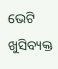ଭେଟି ଖୁସିବ୍ୟକ୍ତ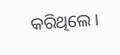କରିଥିଲେ।